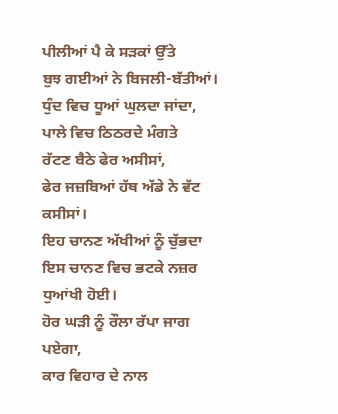ਪੀਲੀਆਂ ਪੈ ਕੇ ਸੜਕਾਂ ਉੱਤੇ
ਬੁਝ ਗਈਆਂ ਨੇ ਬਿਜਲੀ-ਬੱਤੀਆਂ।
ਧੁੰਦ ਵਿਚ ਧੂਆਂ ਘੁਲਦਾ ਜਾਂਦਾ,
ਪਾਲੇ ਵਿਚ ਠਿਠਰਦੇ ਮੰਗਤੇ
ਰੱਟਣ ਬੈਠੇ ਫੇਰ ਅਸੀਸਾਂ,
ਫੇਰ ਜਜ਼ਬਿਆਂ ਹੱਥ ਅੱਡੇ ਨੇ ਵੱਟ ਕਸੀਸਾਂ।
ਇਹ ਚਾਨਣ ਅੱਖੀਆਂ ਨੂੰ ਚੁੱਭਦਾ
ਇਸ ਚਾਨਣ ਵਿਚ ਭਟਕੇ ਨਜ਼ਰ ਧੁਆਂਖੀ ਹੋਈ।
ਹੋਰ ਘੜੀ ਨੂੰ ਰੌਲਾ ਰੱਪਾ ਜਾਗ ਪਏਗਾ,
ਕਾਰ ਵਿਹਾਰ ਦੇ ਨਾਲ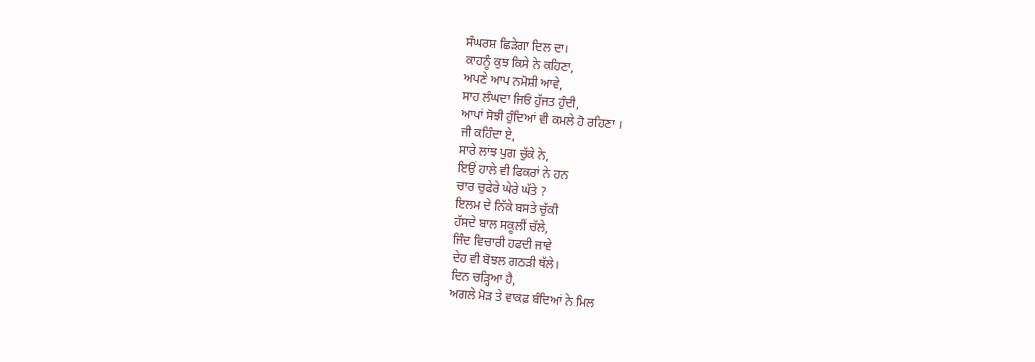ਸੰਘਰਸ਼ ਛਿੜੇਗਾ ਦਿਲ ਦਾ।
ਕਾਹਨੂੰ ਕੁਝ ਕਿਸੇ ਨੇ ਕਹਿਣਾ,
ਅਪਣੇ ਆਪ ਨਮੋਸ਼ੀ ਆਵੇ,
ਸਾਹ ਲੰਘਦਾ ਜਿਓਂ ਹੁੱਜਤ ਹੁੰਦੀ,
ਆਪਾਂ ਸੋਝੀ ਹੁੰਦਿਆਂ ਵੀ ਕਮਲੇ ਹੋ ਰਹਿਣਾ ।
ਜੀ ਕਹਿੰਦਾ ਏ,
ਸਾਰੇ ਲਾਂਝ ਪੁਗ ਚੁੱਕੇ ਨੇ,
ਇਉਂ ਹਾਲੇ ਵੀ ਫਿਕਰਾਂ ਨੇ ਹਨ
ਚਾਰ ਚੁਫੇਰੇ ਘੇਰੇ ਘੱਤੇ ?
ਇਲਮ ਦੇ ਨਿੱਕੇ ਬਸਤੇ ਚੁੱਕੀ
ਹੱਸਦੇ ਬਾਲ ਸਕੂਲੀਂ ਚੱਲੇ,
ਜਿੰਦ ਵਿਚਾਰੀ ਹਫਦੀ ਜਾਵੇ
ਦੇਹ ਵੀ ਬੋਝਲ ਗਠੜੀ ਥੱਲੇ।
ਦਿਨ ਚੜ੍ਹਿਆ ਹੈ,
ਅਗਲੇ ਮੋੜ ਤੇ ਵਾਕਫ਼ ਬੰਦਿਆਂ ਨੇ ਮਿਲ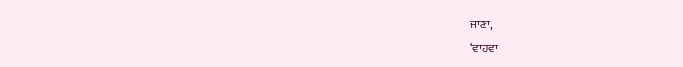ਜਾਣਾ,
‘ਵਾਹਵਾ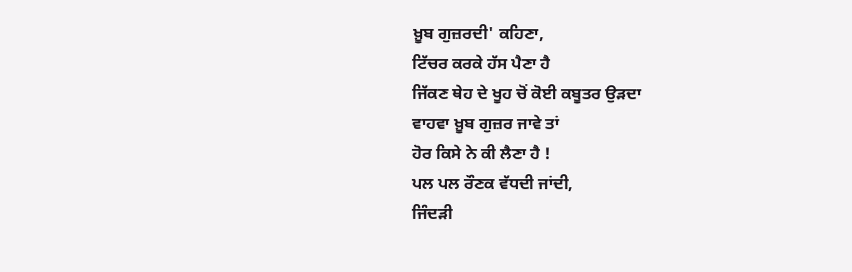ਖ਼ੂਬ ਗੁਜ਼ਰਦੀ' ਕਹਿਣਾ,
ਟਿੱਚਰ ਕਰਕੇ ਹੱਸ ਪੈਣਾ ਹੈ
ਜਿੱਕਣ ਥੇਹ ਦੇ ਖੂਹ ਚੋਂ ਕੋਈ ਕਬੂਤਰ ਉੜਦਾ
ਵਾਹਵਾ ਖ਼ੂਬ ਗੁਜ਼ਰ ਜਾਵੇ ਤਾਂ
ਹੋਰ ਕਿਸੇ ਨੇ ਕੀ ਲੈਣਾ ਹੈ !
ਪਲ ਪਲ ਰੌਣਕ ਵੱਧਦੀ ਜਾਂਦੀ,
ਜਿੰਦੜੀ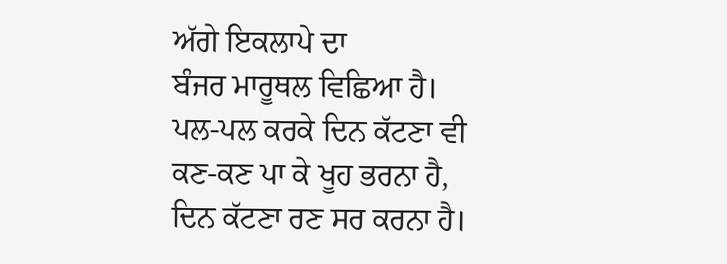ਅੱਗੇ ਇਕਲਾਪੇ ਦਾ
ਬੰਜਰ ਮਾਰੂਥਲ ਵਿਛਿਆ ਹੈ।
ਪਲ-ਪਲ ਕਰਕੇ ਦਿਨ ਕੱਟਣਾ ਵੀ
ਕਣ-ਕਣ ਪਾ ਕੇ ਖੂਹ ਭਰਨਾ ਹੈ,
ਦਿਨ ਕੱਟਣਾ ਰਣ ਸਰ ਕਰਨਾ ਹੈ।